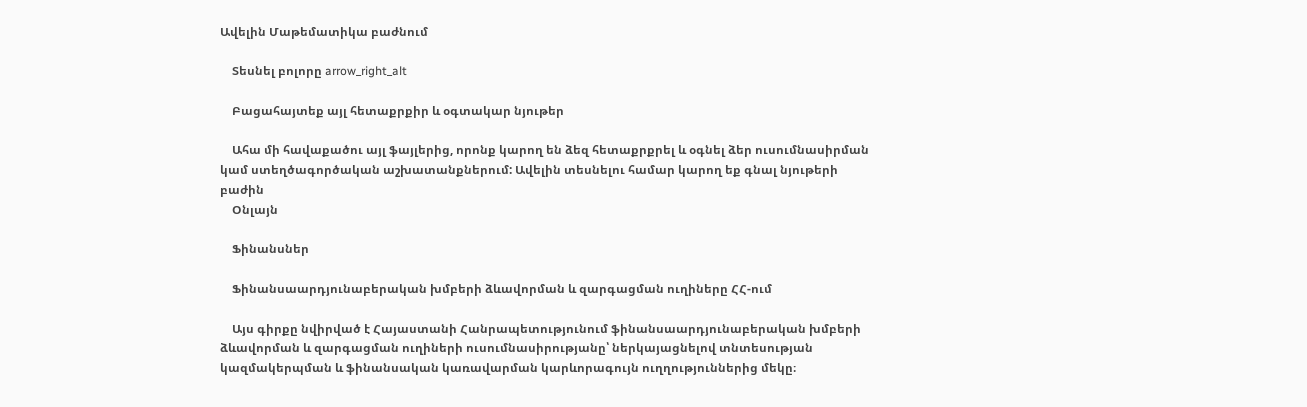Ավելին Մաթեմատիկա բաժնում

    Տեսնել բոլորը arrow_right_alt

    Բացահայտեք այլ հետաքրքիր և օգտակար նյութեր

    Ահա մի հավաքածու այլ ֆայլերից, որոնք կարող են ձեզ հետաքրքրել և օգնել ձեր ուսումնասիրման կամ ստեղծագործական աշխատանքներում: Ավելին տեսնելու համար կարող եք գնալ նյութերի բաժին
    Օնլայն

    Ֆինանսներ

    Ֆինանսաարդյունաբերական խմբերի ձևավորման և զարգացման ուղիները ՀՀ-ում

    Այս գիրքը նվիրված է Հայաստանի Հանրապետությունում ֆինանսաարդյունաբերական խմբերի ձևավորման և զարգացման ուղիների ուսումնասիրությանը՝ ներկայացնելով տնտեսության կազմակերպման և ֆինանսական կառավարման կարևորագույն ուղղություններից մեկը։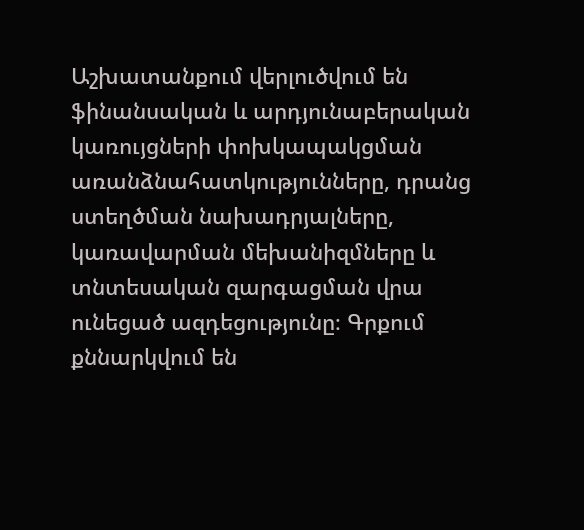Աշխատանքում վերլուծվում են ֆինանսական և արդյունաբերական կառույցների փոխկապակցման առանձնահատկությունները, դրանց ստեղծման նախադրյալները, կառավարման մեխանիզմները և տնտեսական զարգացման վրա ունեցած ազդեցությունը։ Գրքում քննարկվում են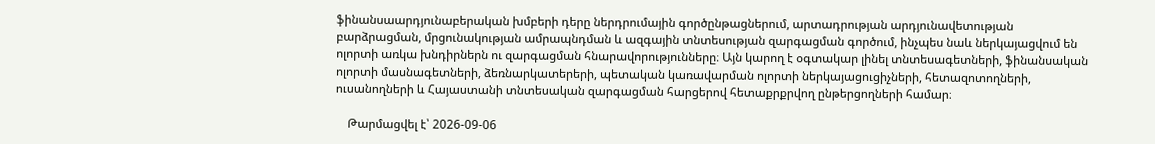ֆինանսաարդյունաբերական խմբերի դերը ներդրումային գործընթացներում, արտադրության արդյունավետության բարձրացման, մրցունակության ամրապնդման և ազգային տնտեսության զարգացման գործում, ինչպես նաև ներկայացվում են ոլորտի առկա խնդիրներն ու զարգացման հնարավորությունները։ Այն կարող է օգտակար լինել տնտեսագետների, ֆինանսական ոլորտի մասնագետների, ձեռնարկատերերի, պետական կառավարման ոլորտի ներկայացուցիչների, հետազոտողների, ուսանողների և Հայաստանի տնտեսական զարգացման հարցերով հետաքրքրվող ընթերցողների համար։

    Թարմացվել է՝ 2026-09-06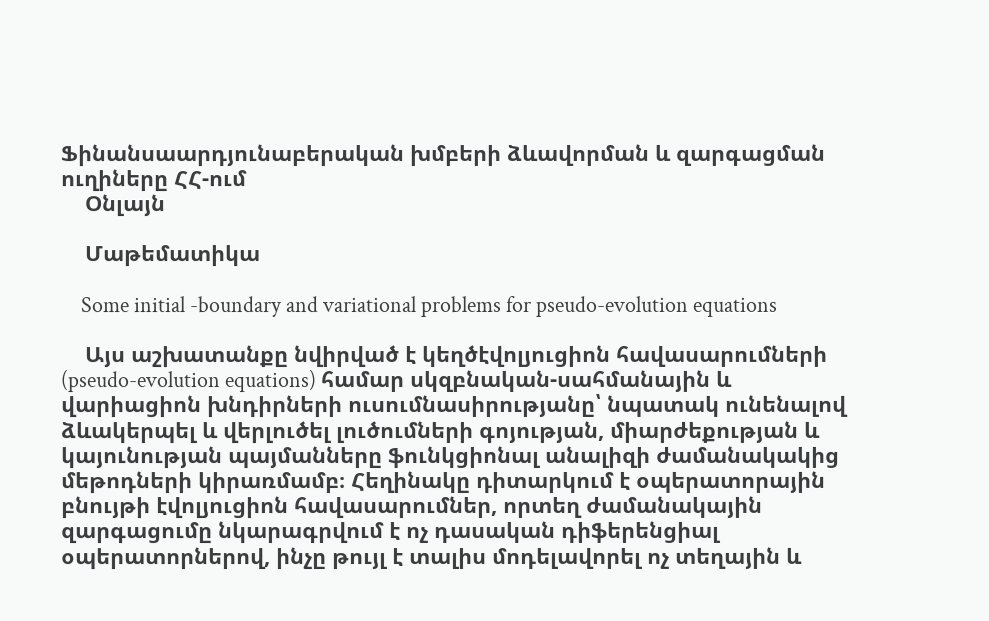Ֆինանսաարդյունաբերական խմբերի ձևավորման և զարգացման ուղիները ՀՀ-ում
    Օնլայն

    Մաթեմատիկա

    Some initial -boundary and variational problems for pseudo-evolution equations

    Այս աշխատանքը նվիրված է կեղծէվոլյուցիոն հավասարումների (pseudo-evolution equations) համար սկզբնական-սահմանային և վարիացիոն խնդիրների ուսումնասիրությանը՝ նպատակ ունենալով ձևակերպել և վերլուծել լուծումների գոյության, միարժեքության և կայունության պայմանները ֆունկցիոնալ անալիզի ժամանակակից մեթոդների կիրառմամբ։ Հեղինակը դիտարկում է օպերատորային բնույթի էվոլյուցիոն հավասարումներ, որտեղ ժամանակային զարգացումը նկարագրվում է ոչ դասական դիֆերենցիալ օպերատորներով, ինչը թույլ է տալիս մոդելավորել ոչ տեղային և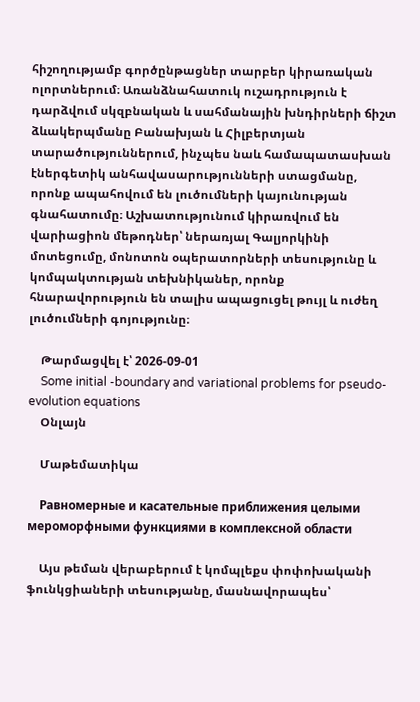հիշողությամբ գործընթացներ տարբեր կիրառական ոլորտներում։ Առանձնահատուկ ուշադրություն է դարձվում սկզբնական և սահմանային խնդիրների ճիշտ ձևակերպմանը Բանախյան և Հիլբերտյան տարածություններում, ինչպես նաև համապատասխան էներգետիկ անհավասարությունների ստացմանը, որոնք ապահովում են լուծումների կայունության գնահատումը։ Աշխատությունում կիրառվում են վարիացիոն մեթոդներ՝ ներառյալ Գալյորկինի մոտեցումը, մոնոտոն օպերատորների տեսությունը և կոմպակտության տեխնիկաներ, որոնք հնարավորություն են տալիս ապացուցել թույլ և ուժեղ լուծումների գոյությունը։

    Թարմացվել է՝ 2026-09-01
    Some initial -boundary and variational problems for pseudo-evolution equations
    Օնլայն

    Մաթեմատիկա

    Равномерные и касательные приближения целыми мероморфными функциями в комплексной области

    Այս թեման վերաբերում է կոմպլեքս փոփոխականի ֆունկցիաների տեսությանը, մասնավորապես՝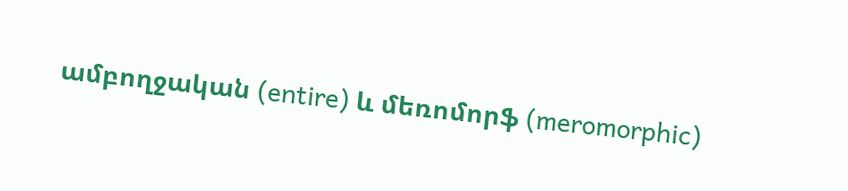ամբողջական (entire) և մեռոմորֆ (meromorphic)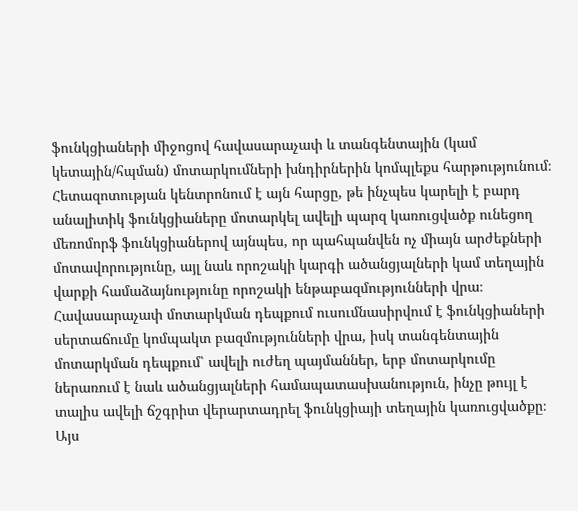ֆունկցիաների միջոցով հավասարաչափ և տանգենտային (կամ կետային/հպման) մոտարկումների խնդիրներին կոմպլեքս հարթությունում։ Հետազոտության կենտրոնում է այն հարցը, թե ինչպես կարելի է բարդ անալիտիկ ֆունկցիաները մոտարկել ավելի պարզ կառուցվածք ունեցող մեռոմորֆ ֆունկցիաներով այնպես, որ պահպանվեն ոչ միայն արժեքների մոտավորությունը, այլ նաև որոշակի կարգի ածանցյալների կամ տեղային վարքի համաձայնությունը որոշակի ենթաբազմությունների վրա։ Հավասարաչափ մոտարկման դեպքում ուսումնասիրվում է ֆունկցիաների սերտաճումը կոմպակտ բազմությունների վրա, իսկ տանգենտային մոտարկման դեպքում՝ ավելի ուժեղ պայմաններ, երբ մոտարկումը ներառում է նաև ածանցյալների համապատասխանություն, ինչը թույլ է տալիս ավելի ճշգրիտ վերարտադրել ֆունկցիայի տեղային կառուցվածքը։ Այս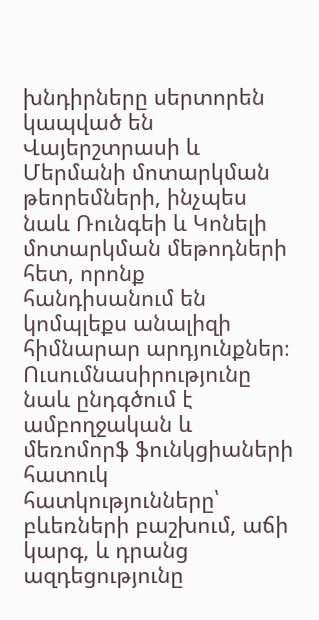խնդիրները սերտորեն կապված են Վայերշտրասի և Մերմանի մոտարկման թեորեմների, ինչպես նաև Ռունգեի և Կոնելի մոտարկման մեթոդների հետ, որոնք հանդիսանում են կոմպլեքս անալիզի հիմնարար արդյունքներ։ Ուսումնասիրությունը նաև ընդգծում է ամբողջական և մեռոմորֆ ֆունկցիաների հատուկ հատկությունները՝ բևեռների բաշխում, աճի կարգ, և դրանց ազդեցությունը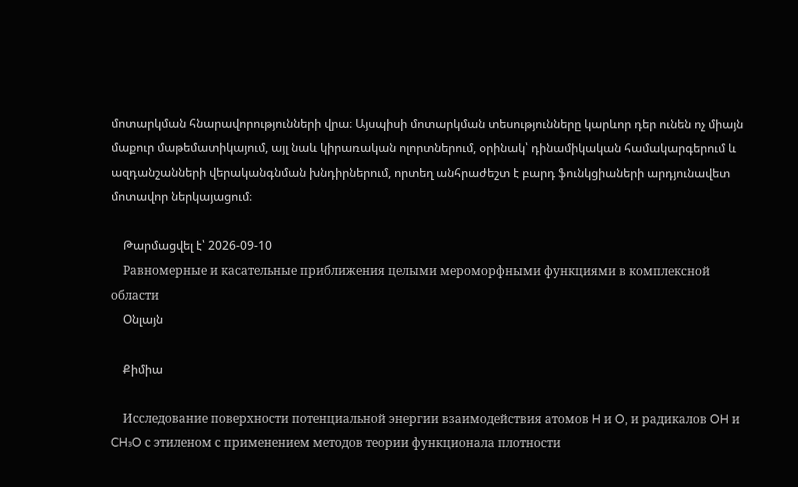մոտարկման հնարավորությունների վրա։ Այսպիսի մոտարկման տեսությունները կարևոր դեր ունեն ոչ միայն մաքուր մաթեմատիկայում, այլ նաև կիրառական ոլորտներում, օրինակ՝ դինամիկական համակարգերում և ազդանշանների վերականգնման խնդիրներում, որտեղ անհրաժեշտ է բարդ ֆունկցիաների արդյունավետ մոտավոր ներկայացում։

    Թարմացվել է՝ 2026-09-10
    Равномерные и касательные приближения целыми мероморфными функциями в комплексной области
    Օնլայն

    Քիմիա

    Исследование поверхности потенциальной энергии взаимодействия атомов H и O, и радикалов OH и CH₃O с этиленом с применением методов теории функционала плотности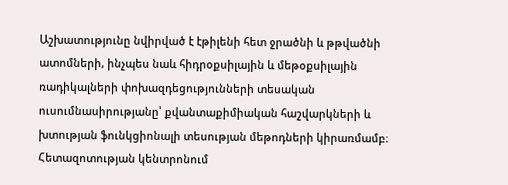Աշխատությունը նվիրված է էթիլենի հետ ջրածնի և թթվածնի ատոմների, ինչպես նաև հիդրօքսիլային և մեթօքսիլային ռադիկալների փոխազդեցությունների տեսական ուսումնասիրությանը՝ քվանտաքիմիական հաշվարկների և խտության ֆունկցիոնալի տեսության մեթոդների կիրառմամբ։ Հետազոտության կենտրոնում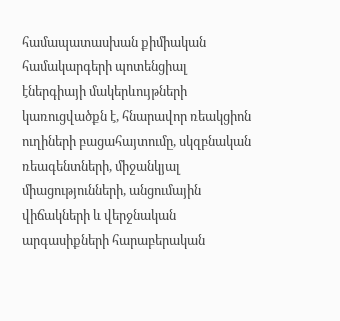համապատասխան քիմիական համակարգերի պոտենցիալ էներգիայի մակերևույթների կառուցվածքն է, հնարավոր ռեակցիոն ուղիների բացահայտումը, սկզբնական ռեագենտների, միջանկյալ միացությունների, անցումային վիճակների և վերջնական արգասիքների հարաբերական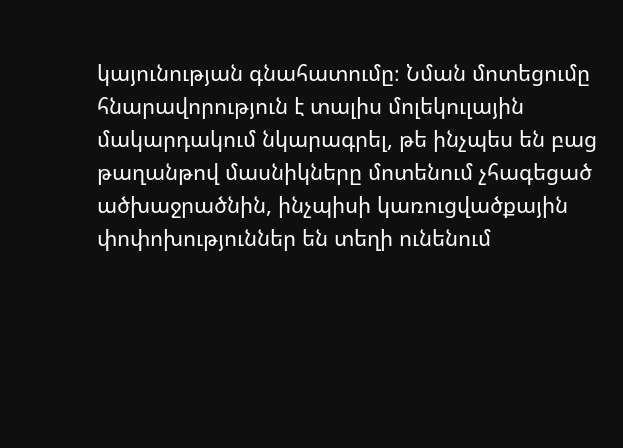կայունության գնահատումը։ Նման մոտեցումը հնարավորություն է տալիս մոլեկուլային մակարդակում նկարագրել, թե ինչպես են բաց թաղանթով մասնիկները մոտենում չհագեցած ածխաջրածնին, ինչպիսի կառուցվածքային փոփոխություններ են տեղի ունենում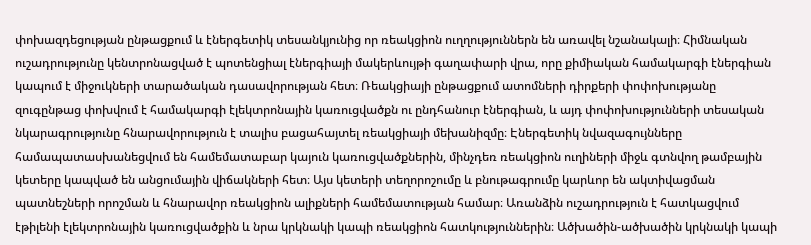փոխազդեցության ընթացքում և էներգետիկ տեսանկյունից որ ռեակցիոն ուղղություններն են առավել նշանակալի։ Հիմնական ուշադրությունը կենտրոնացված է պոտենցիալ էներգիայի մակերևույթի գաղափարի վրա, որը քիմիական համակարգի էներգիան կապում է միջուկների տարածական դասավորության հետ։ Ռեակցիայի ընթացքում ատոմների դիրքերի փոփոխությանը զուգընթաց փոխվում է համակարգի էլեկտրոնային կառուցվածքն ու ընդհանուր էներգիան, և այդ փոփոխությունների տեսական նկարագրությունը հնարավորություն է տալիս բացահայտել ռեակցիայի մեխանիզմը։ Էներգետիկ նվազագույնները համապատասխանեցվում են համեմատաբար կայուն կառուցվածքներին, մինչդեռ ռեակցիոն ուղիների միջև գտնվող թամբային կետերը կապված են անցումային վիճակների հետ։ Այս կետերի տեղորոշումը և բնութագրումը կարևոր են ակտիվացման պատնեշների որոշման և հնարավոր ռեակցիոն ալիքների համեմատության համար։ Առանձին ուշադրություն է հատկացվում էթիլենի էլեկտրոնային կառուցվածքին և նրա կրկնակի կապի ռեակցիոն հատկություններին։ Ածխածին-ածխածին կրկնակի կապի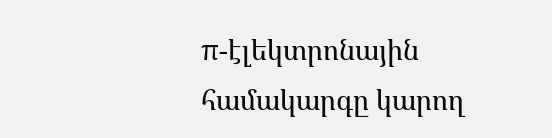π-էլեկտրոնային համակարգը կարող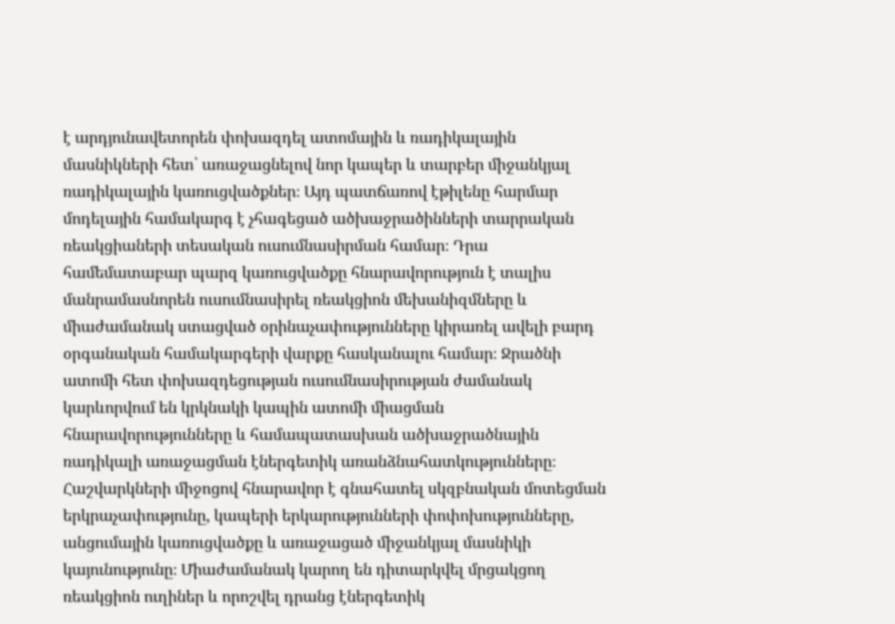է արդյունավետորեն փոխազդել ատոմային և ռադիկալային մասնիկների հետ՝ առաջացնելով նոր կապեր և տարբեր միջանկյալ ռադիկալային կառուցվածքներ։ Այդ պատճառով էթիլենը հարմար մոդելային համակարգ է չհագեցած ածխաջրածինների տարրական ռեակցիաների տեսական ուսումնասիրման համար։ Դրա համեմատաբար պարզ կառուցվածքը հնարավորություն է տալիս մանրամասնորեն ուսումնասիրել ռեակցիոն մեխանիզմները և միաժամանակ ստացված օրինաչափությունները կիրառել ավելի բարդ օրգանական համակարգերի վարքը հասկանալու համար։ Ջրածնի ատոմի հետ փոխազդեցության ուսումնասիրության ժամանակ կարևորվում են կրկնակի կապին ատոմի միացման հնարավորությունները և համապատասխան ածխաջրածնային ռադիկալի առաջացման էներգետիկ առանձնահատկությունները։ Հաշվարկների միջոցով հնարավոր է գնահատել սկզբնական մոտեցման երկրաչափությունը, կապերի երկարությունների փոփոխությունները, անցումային կառուցվածքը և առաջացած միջանկյալ մասնիկի կայունությունը։ Միաժամանակ կարող են դիտարկվել մրցակցող ռեակցիոն ուղիներ և որոշվել դրանց էներգետիկ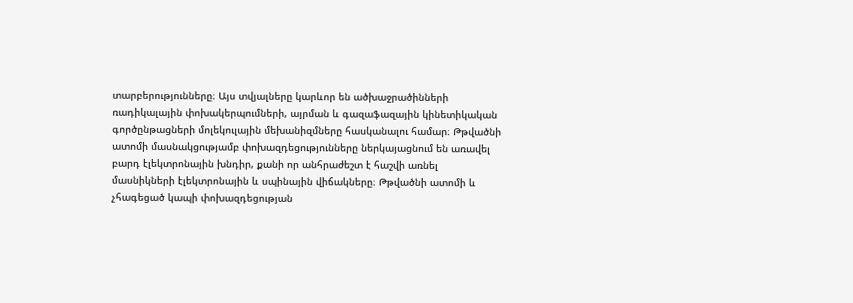տարբերությունները։ Այս տվյալները կարևոր են ածխաջրածինների ռադիկալային փոխակերպումների, այրման և գազաֆազային կինետիկական գործընթացների մոլեկուլային մեխանիզմները հասկանալու համար։ Թթվածնի ատոմի մասնակցությամբ փոխազդեցությունները ներկայացնում են առավել բարդ էլեկտրոնային խնդիր, քանի որ անհրաժեշտ է հաշվի առնել մասնիկների էլեկտրոնային և սպինային վիճակները։ Թթվածնի ատոմի և չհագեցած կապի փոխազդեցության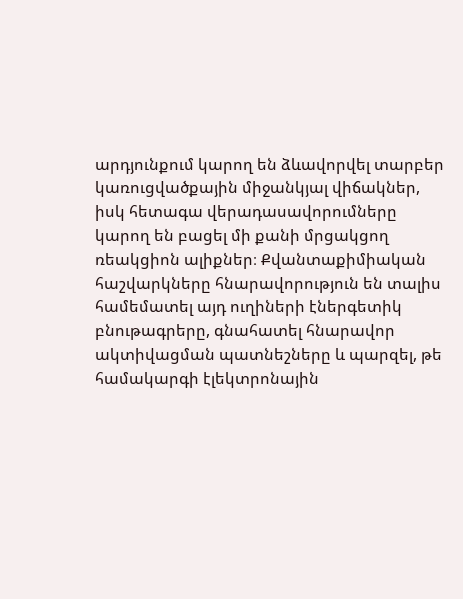արդյունքում կարող են ձևավորվել տարբեր կառուցվածքային միջանկյալ վիճակներ, իսկ հետագա վերադասավորումները կարող են բացել մի քանի մրցակցող ռեակցիոն ալիքներ։ Քվանտաքիմիական հաշվարկները հնարավորություն են տալիս համեմատել այդ ուղիների էներգետիկ բնութագրերը, գնահատել հնարավոր ակտիվացման պատնեշները և պարզել, թե համակարգի էլեկտրոնային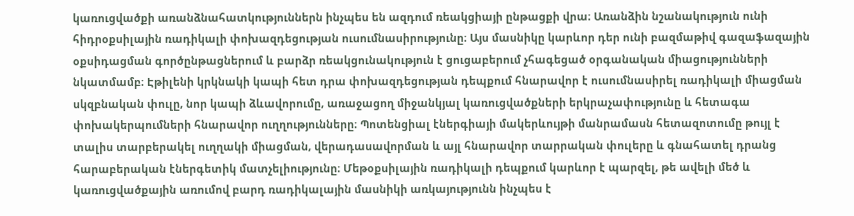կառուցվածքի առանձնահատկություններն ինչպես են ազդում ռեակցիայի ընթացքի վրա։ Առանձին նշանակություն ունի հիդրօքսիլային ռադիկալի փոխազդեցության ուսումնասիրությունը։ Այս մասնիկը կարևոր դեր ունի բազմաթիվ գազաֆազային օքսիդացման գործընթացներում և բարձր ռեակցունակություն է ցուցաբերում չհագեցած օրգանական միացությունների նկատմամբ։ Էթիլենի կրկնակի կապի հետ դրա փոխազդեցության դեպքում հնարավոր է ուսումնասիրել ռադիկալի միացման սկզբնական փուլը, նոր կապի ձևավորումը, առաջացող միջանկյալ կառուցվածքների երկրաչափությունը և հետագա փոխակերպումների հնարավոր ուղղությունները։ Պոտենցիալ էներգիայի մակերևույթի մանրամասն հետազոտումը թույլ է տալիս տարբերակել ուղղակի միացման, վերադասավորման և այլ հնարավոր տարրական փուլերը և գնահատել դրանց հարաբերական էներգետիկ մատչելիությունը։ Մեթօքսիլային ռադիկալի դեպքում կարևոր է պարզել, թե ավելի մեծ և կառուցվածքային առումով բարդ ռադիկալային մասնիկի առկայությունն ինչպես է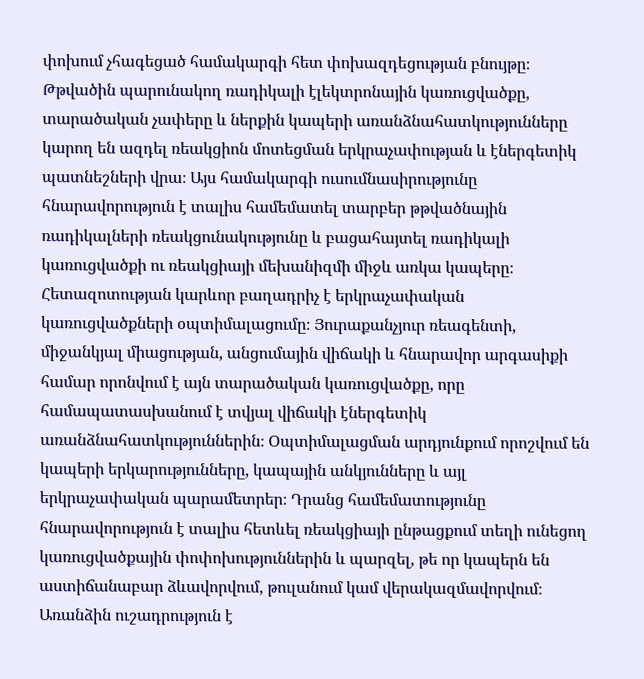փոխում չհագեցած համակարգի հետ փոխազդեցության բնույթը։ Թթվածին պարունակող ռադիկալի էլեկտրոնային կառուցվածքը, տարածական չափերը և ներքին կապերի առանձնահատկությունները կարող են ազդել ռեակցիոն մոտեցման երկրաչափության և էներգետիկ պատնեշների վրա։ Այս համակարգի ուսումնասիրությունը հնարավորություն է տալիս համեմատել տարբեր թթվածնային ռադիկալների ռեակցունակությունը և բացահայտել ռադիկալի կառուցվածքի ու ռեակցիայի մեխանիզմի միջև առկա կապերը։ Հետազոտության կարևոր բաղադրիչ է երկրաչափական կառուցվածքների օպտիմալացումը։ Յուրաքանչյուր ռեագենտի, միջանկյալ միացության, անցումային վիճակի և հնարավոր արգասիքի համար որոնվում է այն տարածական կառուցվածքը, որը համապատասխանում է տվյալ վիճակի էներգետիկ առանձնահատկություններին։ Օպտիմալացման արդյունքում որոշվում են կապերի երկարությունները, կապային անկյունները և այլ երկրաչափական պարամետրեր։ Դրանց համեմատությունը հնարավորություն է տալիս հետևել ռեակցիայի ընթացքում տեղի ունեցող կառուցվածքային փոփոխություններին և պարզել, թե որ կապերն են աստիճանաբար ձևավորվում, թուլանում կամ վերակազմավորվում։ Առանձին ուշադրություն է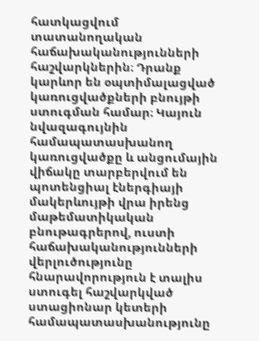հատկացվում տատանողական հաճախականությունների հաշվարկներին։ Դրանք կարևոր են օպտիմալացված կառուցվածքների բնույթի ստուգման համար։ Կայուն նվազագույնին համապատասխանող կառուցվածքը և անցումային վիճակը տարբերվում են պոտենցիալ էներգիայի մակերևույթի վրա իրենց մաթեմատիկական բնութագրերով, ուստի հաճախականությունների վերլուծությունը հնարավորություն է տալիս ստուգել հաշվարկված ստացիոնար կետերի համապատասխանությունը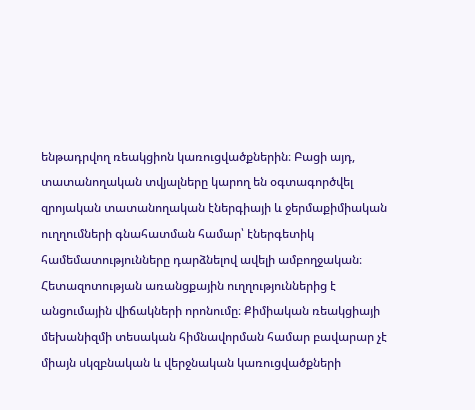ենթադրվող ռեակցիոն կառուցվածքներին։ Բացի այդ, տատանողական տվյալները կարող են օգտագործվել զրոյական տատանողական էներգիայի և ջերմաքիմիական ուղղումների գնահատման համար՝ էներգետիկ համեմատությունները դարձնելով ավելի ամբողջական։ Հետազոտության առանցքային ուղղություններից է անցումային վիճակների որոնումը։ Քիմիական ռեակցիայի մեխանիզմի տեսական հիմնավորման համար բավարար չէ միայն սկզբնական և վերջնական կառուցվածքների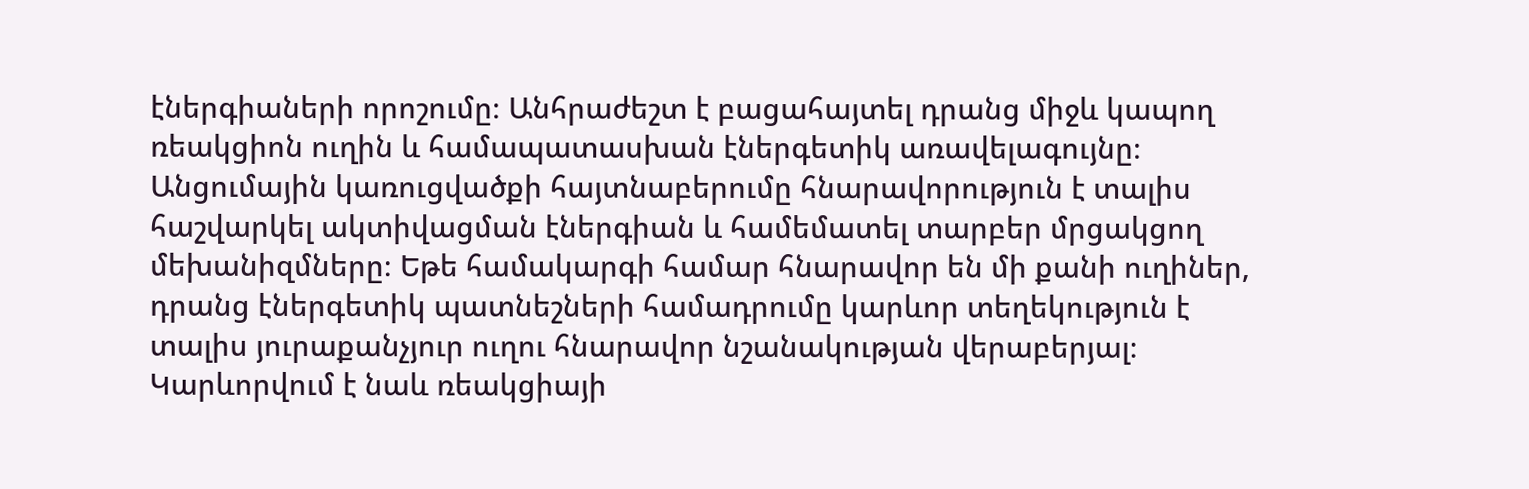էներգիաների որոշումը։ Անհրաժեշտ է բացահայտել դրանց միջև կապող ռեակցիոն ուղին և համապատասխան էներգետիկ առավելագույնը։ Անցումային կառուցվածքի հայտնաբերումը հնարավորություն է տալիս հաշվարկել ակտիվացման էներգիան և համեմատել տարբեր մրցակցող մեխանիզմները։ Եթե համակարգի համար հնարավոր են մի քանի ուղիներ, դրանց էներգետիկ պատնեշների համադրումը կարևոր տեղեկություն է տալիս յուրաքանչյուր ուղու հնարավոր նշանակության վերաբերյալ։ Կարևորվում է նաև ռեակցիայի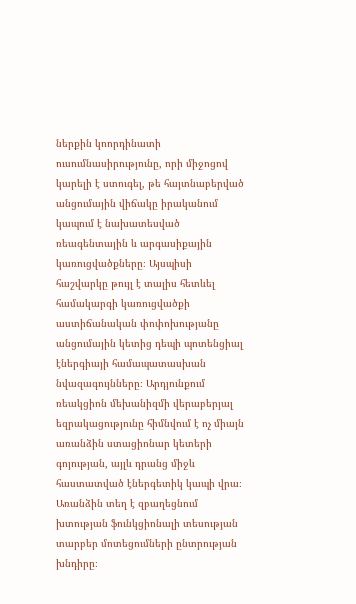ներքին կոորդինատի ուսումնասիրությունը, որի միջոցով կարելի է ստուգել, թե հայտնաբերված անցումային վիճակը իրականում կապում է նախատեսված ռեագենտային և արգասիքային կառուցվածքները։ Այսպիսի հաշվարկը թույլ է տալիս հետևել համակարգի կառուցվածքի աստիճանական փոփոխությանը անցումային կետից դեպի պոտենցիալ էներգիայի համապատասխան նվազագույնները։ Արդյունքում ռեակցիոն մեխանիզմի վերաբերյալ եզրակացությունը հիմնվում է ոչ միայն առանձին ստացիոնար կետերի գոյության, այլև դրանց միջև հաստատված էներգետիկ կապի վրա։ Առանձին տեղ է զբաղեցնում խտության ֆունկցիոնալի տեսության տարբեր մոտեցումների ընտրության խնդիրը։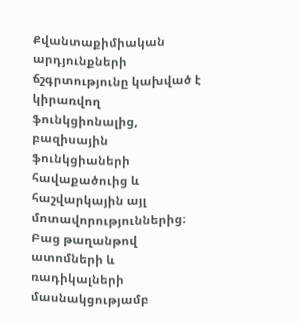Քվանտաքիմիական արդյունքների ճշգրտությունը կախված է կիրառվող ֆունկցիոնալից, բազիսային ֆունկցիաների հավաքածուից և հաշվարկային այլ մոտավորություններից։ Բաց թաղանթով ատոմների և ռադիկալների մասնակցությամբ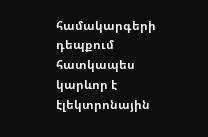համակարգերի դեպքում հատկապես կարևոր է էլեկտրոնային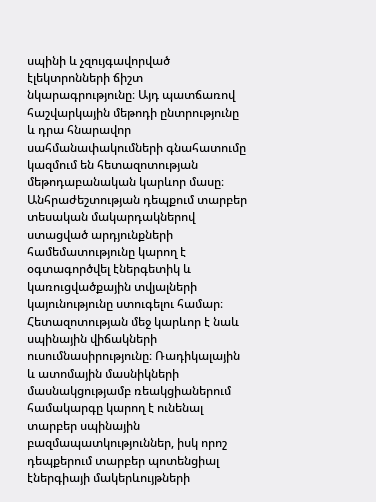սպինի և չզույգավորված էլեկտրոնների ճիշտ նկարագրությունը։ Այդ պատճառով հաշվարկային մեթոդի ընտրությունը և դրա հնարավոր սահմանափակումների գնահատումը կազմում են հետազոտության մեթոդաբանական կարևոր մասը։ Անհրաժեշտության դեպքում տարբեր տեսական մակարդակներով ստացված արդյունքների համեմատությունը կարող է օգտագործվել էներգետիկ և կառուցվածքային տվյալների կայունությունը ստուգելու համար։ Հետազոտության մեջ կարևոր է նաև սպինային վիճակների ուսումնասիրությունը։ Ռադիկալային և ատոմային մասնիկների մասնակցությամբ ռեակցիաներում համակարգը կարող է ունենալ տարբեր սպինային բազմապատկություններ, իսկ որոշ դեպքերում տարբեր պոտենցիալ էներգիայի մակերևույթների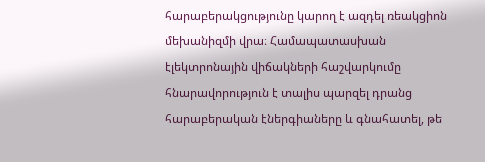հարաբերակցությունը կարող է ազդել ռեակցիոն մեխանիզմի վրա։ Համապատասխան էլեկտրոնային վիճակների հաշվարկումը հնարավորություն է տալիս պարզել դրանց հարաբերական էներգիաները և գնահատել, թե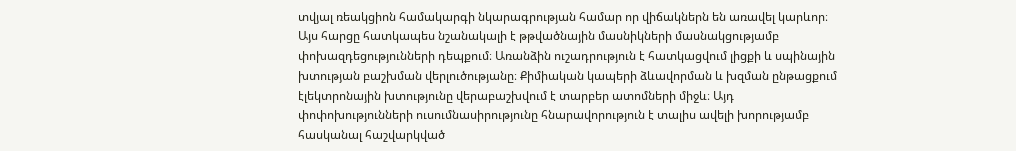տվյալ ռեակցիոն համակարգի նկարագրության համար որ վիճակներն են առավել կարևոր։ Այս հարցը հատկապես նշանակալի է թթվածնային մասնիկների մասնակցությամբ փոխազդեցությունների դեպքում։ Առանձին ուշադրություն է հատկացվում լիցքի և սպինային խտության բաշխման վերլուծությանը։ Քիմիական կապերի ձևավորման և խզման ընթացքում էլեկտրոնային խտությունը վերաբաշխվում է տարբեր ատոմների միջև։ Այդ փոփոխությունների ուսումնասիրությունը հնարավորություն է տալիս ավելի խորությամբ հասկանալ հաշվարկված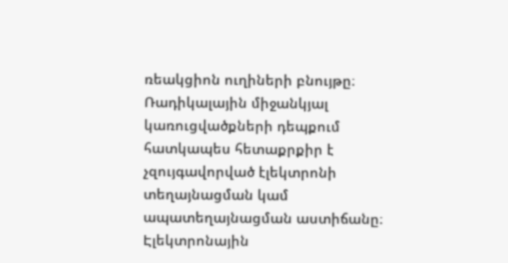ռեակցիոն ուղիների բնույթը։ Ռադիկալային միջանկյալ կառուցվածքների դեպքում հատկապես հետաքրքիր է չզույգավորված էլեկտրոնի տեղայնացման կամ ապատեղայնացման աստիճանը։ Էլեկտրոնային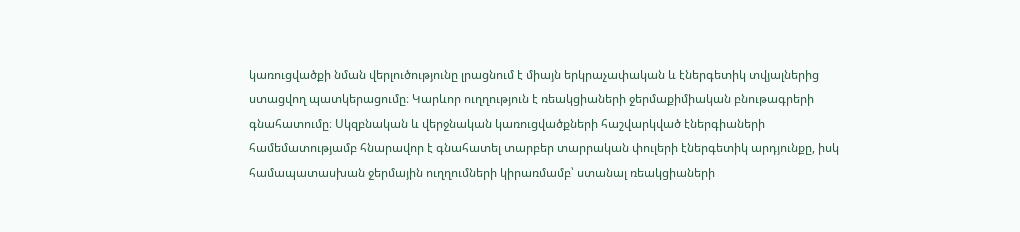կառուցվածքի նման վերլուծությունը լրացնում է միայն երկրաչափական և էներգետիկ տվյալներից ստացվող պատկերացումը։ Կարևոր ուղղություն է ռեակցիաների ջերմաքիմիական բնութագրերի գնահատումը։ Սկզբնական և վերջնական կառուցվածքների հաշվարկված էներգիաների համեմատությամբ հնարավոր է գնահատել տարբեր տարրական փուլերի էներգետիկ արդյունքը, իսկ համապատասխան ջերմային ուղղումների կիրառմամբ՝ ստանալ ռեակցիաների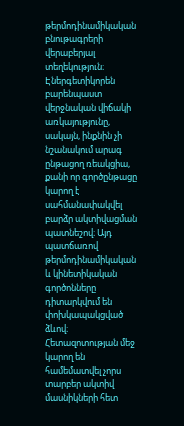թերմոդինամիկական բնութագրերի վերաբերյալ տեղեկություն։ Էներգետիկորեն բարենպաստ վերջնական վիճակի առկայությունը, սակայն, ինքնին չի նշանակում արագ ընթացող ռեակցիա, քանի որ գործընթացը կարող է սահմանափակվել բարձր ակտիվացման պատնեշով։ Այդ պատճառով թերմոդինամիկական և կինետիկական գործոնները դիտարկվում են փոխկապակցված ձևով։ Հետազոտության մեջ կարող են համեմատվել չորս տարբեր ակտիվ մասնիկների հետ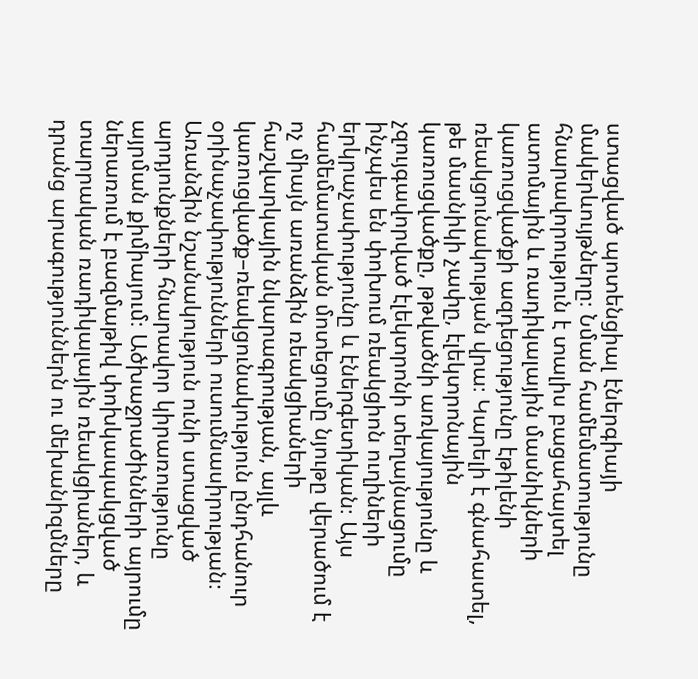ստացված պոտենցիալ էներգիայի մակերևույթները։ Նման համեմատությունը հնարավորություն է տալիս բացահայտել ատոմային և ռադիկալային մասնիկների կառուցվածքի ազդեցությունը էթիլենի ռեակցունակության վրա։ Կարելի է գնահատել, թե մասնիկի չափը, էլեկտրոնային կառուցվածքը, թթվածնի առկայությունը և չզույգավորված էլեկտրոնի տեղայնացումը ինչպես են փոխում ռեակցիոն ուղիների երկրաչափությունը և էներգետիկան։ Այս համեմատական մոտեցումը նյութը վերածում է ոչ միայն առանձին ռեակցիաների հաշվարկային նկարագրության, այլև կառուցվածք–ռեակցունակություն ընդհանուր օրինաչափությունների ուսումնասիրության։ Առանձին նշանակություն ունի ստացված արդյունքների հնարավոր կիրառությունը այրման քիմիայում։ Ածխաջրածինների այրումը ներառում է բազմաթիվ փոխկապակցված տարրական ռադիկալային ռեակցիաներ, և դրանց արագություններն ու մեխանիզմները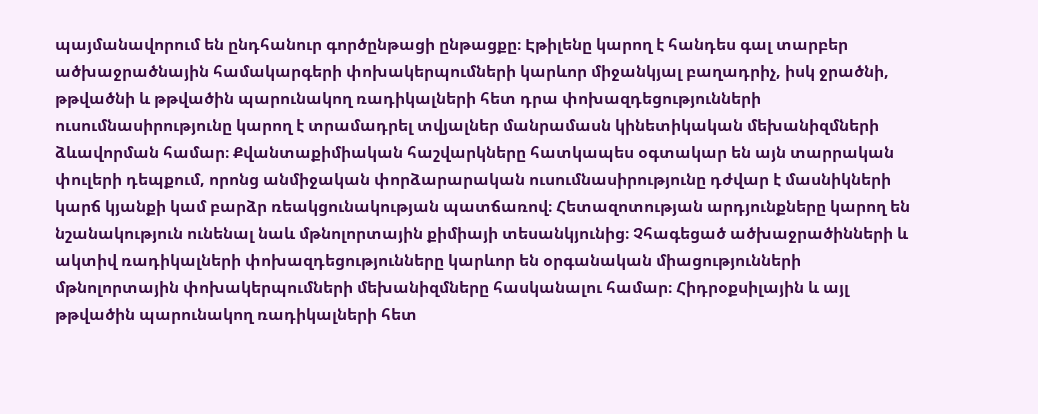պայմանավորում են ընդհանուր գործընթացի ընթացքը։ Էթիլենը կարող է հանդես գալ տարբեր ածխաջրածնային համակարգերի փոխակերպումների կարևոր միջանկյալ բաղադրիչ, իսկ ջրածնի, թթվածնի և թթվածին պարունակող ռադիկալների հետ դրա փոխազդեցությունների ուսումնասիրությունը կարող է տրամադրել տվյալներ մանրամասն կինետիկական մեխանիզմների ձևավորման համար։ Քվանտաքիմիական հաշվարկները հատկապես օգտակար են այն տարրական փուլերի դեպքում, որոնց անմիջական փորձարարական ուսումնասիրությունը դժվար է մասնիկների կարճ կյանքի կամ բարձր ռեակցունակության պատճառով։ Հետազոտության արդյունքները կարող են նշանակություն ունենալ նաև մթնոլորտային քիմիայի տեսանկյունից։ Չհագեցած ածխաջրածինների և ակտիվ ռադիկալների փոխազդեցությունները կարևոր են օրգանական միացությունների մթնոլորտային փոխակերպումների մեխանիզմները հասկանալու համար։ Հիդրօքսիլային և այլ թթվածին պարունակող ռադիկալների հետ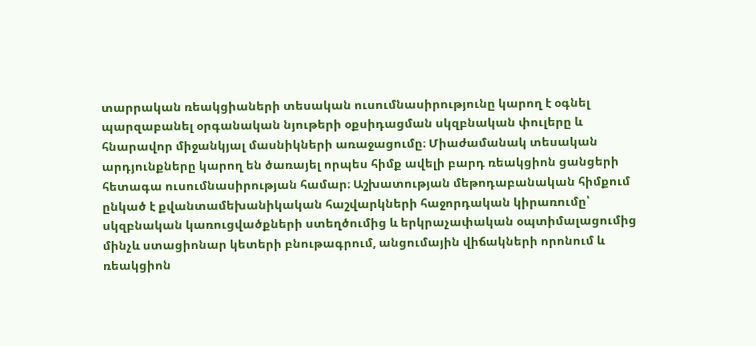տարրական ռեակցիաների տեսական ուսումնասիրությունը կարող է օգնել պարզաբանել օրգանական նյութերի օքսիդացման սկզբնական փուլերը և հնարավոր միջանկյալ մասնիկների առաջացումը։ Միաժամանակ տեսական արդյունքները կարող են ծառայել որպես հիմք ավելի բարդ ռեակցիոն ցանցերի հետագա ուսումնասիրության համար։ Աշխատության մեթոդաբանական հիմքում ընկած է քվանտամեխանիկական հաշվարկների հաջորդական կիրառումը՝ սկզբնական կառուցվածքների ստեղծումից և երկրաչափական օպտիմալացումից մինչև ստացիոնար կետերի բնութագրում, անցումային վիճակների որոնում և ռեակցիոն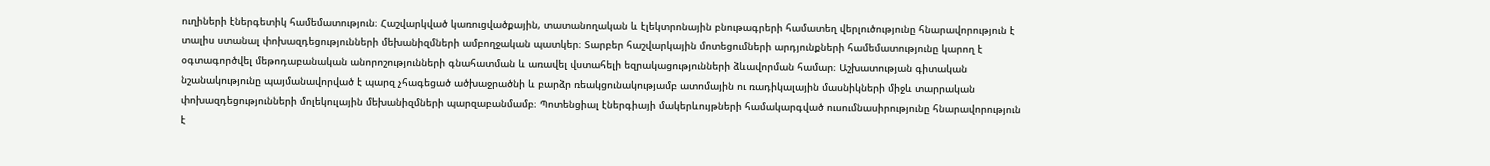ուղիների էներգետիկ համեմատություն։ Հաշվարկված կառուցվածքային, տատանողական և էլեկտրոնային բնութագրերի համատեղ վերլուծությունը հնարավորություն է տալիս ստանալ փոխազդեցությունների մեխանիզմների ամբողջական պատկեր։ Տարբեր հաշվարկային մոտեցումների արդյունքների համեմատությունը կարող է օգտագործվել մեթոդաբանական անորոշությունների գնահատման և առավել վստահելի եզրակացությունների ձևավորման համար։ Աշխատության գիտական նշանակությունը պայմանավորված է պարզ չհագեցած ածխաջրածնի և բարձր ռեակցունակությամբ ատոմային ու ռադիկալային մասնիկների միջև տարրական փոխազդեցությունների մոլեկուլային մեխանիզմների պարզաբանմամբ։ Պոտենցիալ էներգիայի մակերևույթների համակարգված ուսումնասիրությունը հնարավորություն է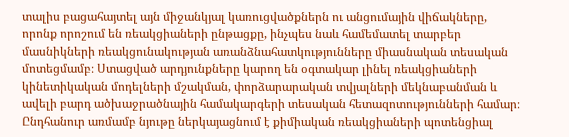տալիս բացահայտել այն միջանկյալ կառուցվածքներն ու անցումային վիճակները, որոնք որոշում են ռեակցիաների ընթացքը, ինչպես նաև համեմատել տարբեր մասնիկների ռեակցունակության առանձնահատկությունները միասնական տեսական մոտեցմամբ։ Ստացված արդյունքները կարող են օգտակար լինել ռեակցիաների կինետիկական մոդելների մշակման, փորձարարական տվյալների մեկնաբանման և ավելի բարդ ածխաջրածնային համակարգերի տեսական հետազոտությունների համար։ Ընդհանուր առմամբ նյութը ներկայացնում է քիմիական ռեակցիաների պոտենցիալ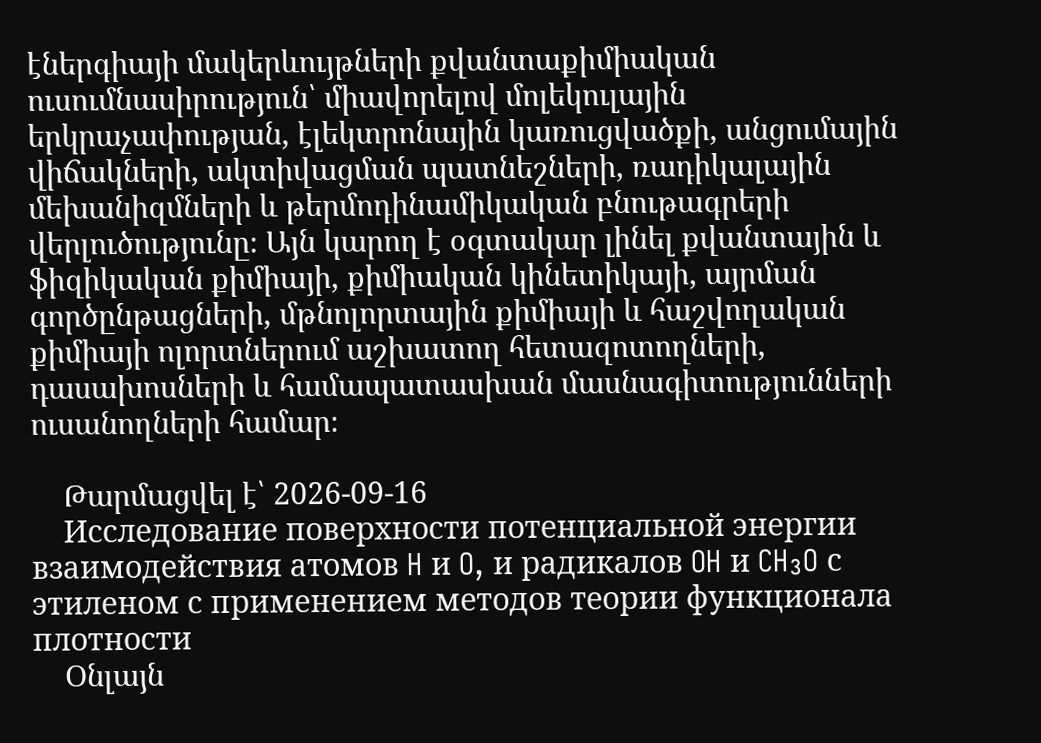էներգիայի մակերևույթների քվանտաքիմիական ուսումնասիրություն՝ միավորելով մոլեկուլային երկրաչափության, էլեկտրոնային կառուցվածքի, անցումային վիճակների, ակտիվացման պատնեշների, ռադիկալային մեխանիզմների և թերմոդինամիկական բնութագրերի վերլուծությունը։ Այն կարող է օգտակար լինել քվանտային և ֆիզիկական քիմիայի, քիմիական կինետիկայի, այրման գործընթացների, մթնոլորտային քիմիայի և հաշվողական քիմիայի ոլորտներում աշխատող հետազոտողների, դասախոսների և համապատասխան մասնագիտությունների ուսանողների համար։

    Թարմացվել է՝ 2026-09-16
    Исследование поверхности потенциальной энергии взаимодействия атомов H и O, и радикалов OH и CH₃O с этиленом с применением методов теории функционала плотности
    Օնլայն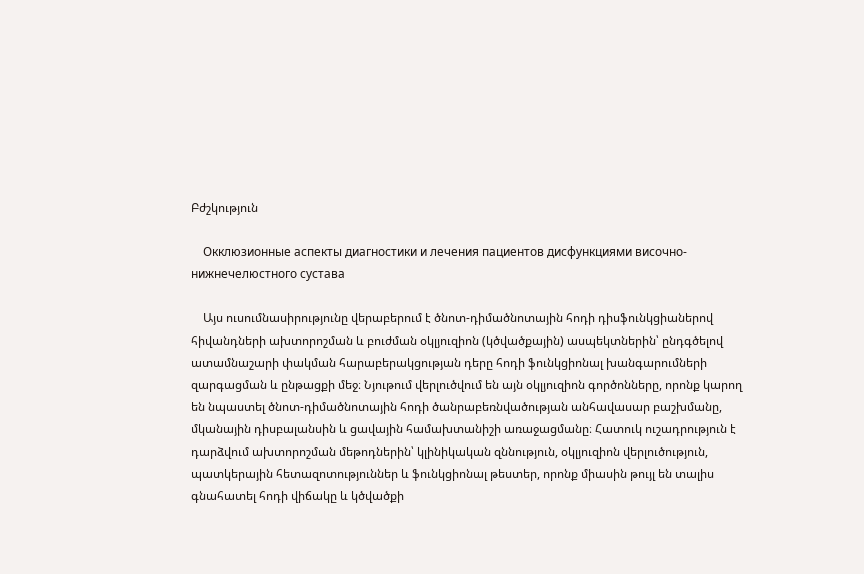Բժշկություն

    Окклюзионные аспекты диагностики и лечения пациентов дисфункциями височно-нижнечелюстного сустава

    Այս ուսումնասիրությունը վերաբերում է ծնոտ-դիմածնոտային հոդի դիսֆունկցիաներով հիվանդների ախտորոշման և բուժման օկլյուզիոն (կծվածքային) ասպեկտներին՝ ընդգծելով ատամնաշարի փակման հարաբերակցության դերը հոդի ֆունկցիոնալ խանգարումների զարգացման և ընթացքի մեջ։ Նյութում վերլուծվում են այն օկլյուզիոն գործոնները, որոնք կարող են նպաստել ծնոտ-դիմածնոտային հոդի ծանրաբեռնվածության անհավասար բաշխմանը, մկանային դիսբալանսին և ցավային համախտանիշի առաջացմանը։ Հատուկ ուշադրություն է դարձվում ախտորոշման մեթոդներին՝ կլինիկական զննություն, օկլյուզիոն վերլուծություն, պատկերային հետազոտություններ և ֆունկցիոնալ թեստեր, որոնք միասին թույլ են տալիս գնահատել հոդի վիճակը և կծվածքի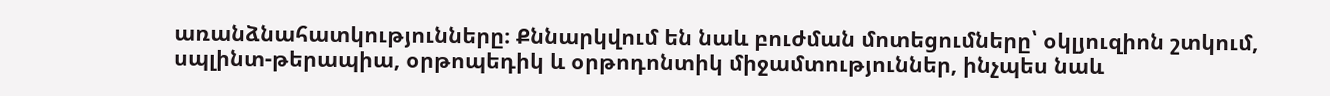առանձնահատկությունները։ Քննարկվում են նաև բուժման մոտեցումները՝ օկլյուզիոն շտկում, սպլինտ-թերապիա, օրթոպեդիկ և օրթոդոնտիկ միջամտություններ, ինչպես նաև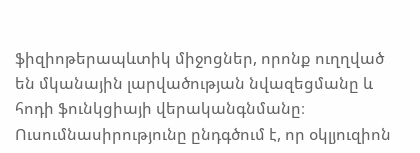ֆիզիոթերապևտիկ միջոցներ, որոնք ուղղված են մկանային լարվածության նվազեցմանը և հոդի ֆունկցիայի վերականգնմանը։ Ուսումնասիրությունը ընդգծում է, որ օկլյուզիոն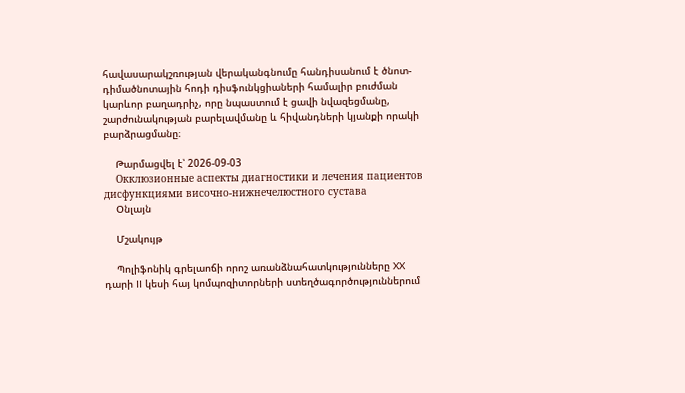հավասարակշռության վերականգնումը հանդիսանում է ծնոտ-դիմածնոտային հոդի դիսֆունկցիաների համալիր բուժման կարևոր բաղադրիչ, որը նպաստում է ցավի նվազեցմանը, շարժունակության բարելավմանը և հիվանդների կյանքի որակի բարձրացմանը։

    Թարմացվել է՝ 2026-09-03
    Окклюзионные аспекты диагностики и лечения пациентов дисфункциями височно-нижнечелюстного сустава
    Օնլայն

    Մշակույթ

    Պոլիֆոնիկ գրելաոճի որոշ առանձնահատկությունները XX դարի II կեսի հայ կոմպոզիտորների ստեղծագործություններում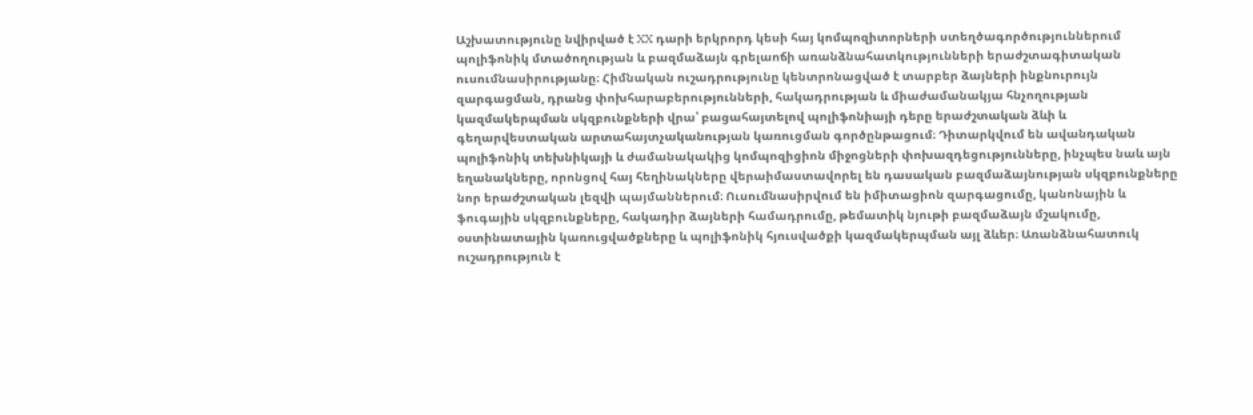Աշխատությունը նվիրված է XX դարի երկրորդ կեսի հայ կոմպոզիտորների ստեղծագործություններում պոլիֆոնիկ մտածողության և բազմաձայն գրելաոճի առանձնահատկությունների երաժշտագիտական ուսումնասիրությանը։ Հիմնական ուշադրությունը կենտրոնացված է տարբեր ձայների ինքնուրույն զարգացման, դրանց փոխհարաբերությունների, հակադրության և միաժամանակյա հնչողության կազմակերպման սկզբունքների վրա՝ բացահայտելով պոլիֆոնիայի դերը երաժշտական ձևի և գեղարվեստական արտահայտչականության կառուցման գործընթացում։ Դիտարկվում են ավանդական պոլիֆոնիկ տեխնիկայի և ժամանակակից կոմպոզիցիոն միջոցների փոխազդեցությունները, ինչպես նաև այն եղանակները, որոնցով հայ հեղինակները վերաիմաստավորել են դասական բազմաձայնության սկզբունքները նոր երաժշտական լեզվի պայմաններում։ Ուսումնասիրվում են իմիտացիոն զարգացումը, կանոնային և ֆուգային սկզբունքները, հակադիր ձայների համադրումը, թեմատիկ նյութի բազմաձայն մշակումը, օստինատային կառուցվածքները և պոլիֆոնիկ հյուսվածքի կազմակերպման այլ ձևեր։ Առանձնահատուկ ուշադրություն է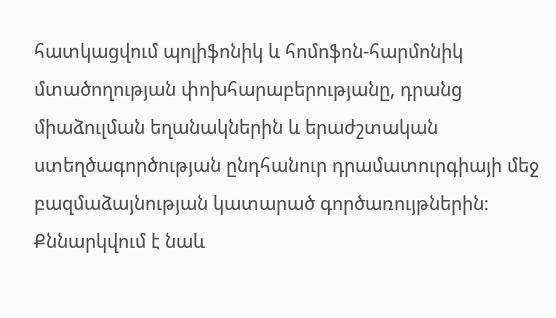հատկացվում պոլիֆոնիկ և հոմոֆոն-հարմոնիկ մտածողության փոխհարաբերությանը, դրանց միաձուլման եղանակներին և երաժշտական ստեղծագործության ընդհանուր դրամատուրգիայի մեջ բազմաձայնության կատարած գործառույթներին։ Քննարկվում է նաև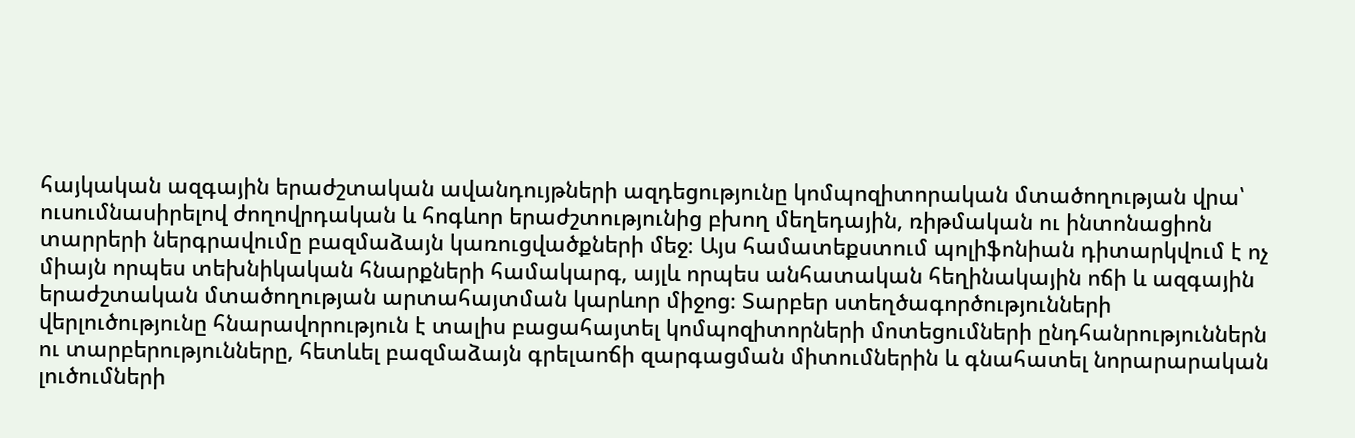հայկական ազգային երաժշտական ավանդույթների ազդեցությունը կոմպոզիտորական մտածողության վրա՝ ուսումնասիրելով ժողովրդական և հոգևոր երաժշտությունից բխող մեղեդային, ռիթմական ու ինտոնացիոն տարրերի ներգրավումը բազմաձայն կառուցվածքների մեջ։ Այս համատեքստում պոլիֆոնիան դիտարկվում է ոչ միայն որպես տեխնիկական հնարքների համակարգ, այլև որպես անհատական հեղինակային ոճի և ազգային երաժշտական մտածողության արտահայտման կարևոր միջոց։ Տարբեր ստեղծագործությունների վերլուծությունը հնարավորություն է տալիս բացահայտել կոմպոզիտորների մոտեցումների ընդհանրություններն ու տարբերությունները, հետևել բազմաձայն գրելաոճի զարգացման միտումներին և գնահատել նորարարական լուծումների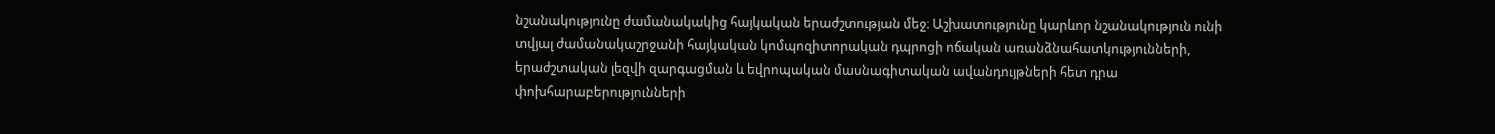նշանակությունը ժամանակակից հայկական երաժշտության մեջ։ Աշխատությունը կարևոր նշանակություն ունի տվյալ ժամանակաշրջանի հայկական կոմպոզիտորական դպրոցի ոճական առանձնահատկությունների, երաժշտական լեզվի զարգացման և եվրոպական մասնագիտական ավանդույթների հետ դրա փոխհարաբերությունների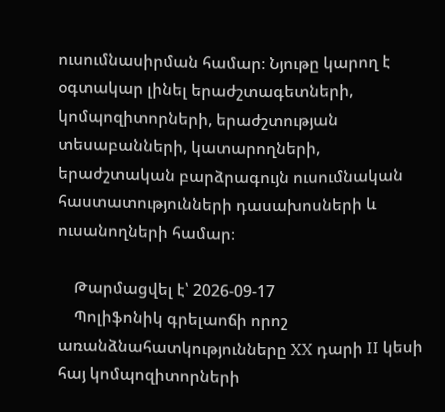ուսումնասիրման համար։ Նյութը կարող է օգտակար լինել երաժշտագետների, կոմպոզիտորների, երաժշտության տեսաբանների, կատարողների, երաժշտական բարձրագույն ուսումնական հաստատությունների դասախոսների և ուսանողների համար։

    Թարմացվել է՝ 2026-09-17
    Պոլիֆոնիկ գրելաոճի որոշ առանձնահատկությունները XX դարի II կեսի հայ կոմպոզիտորների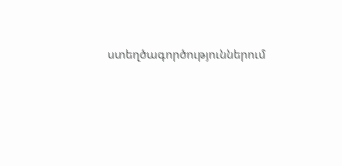ստեղծագործություններում